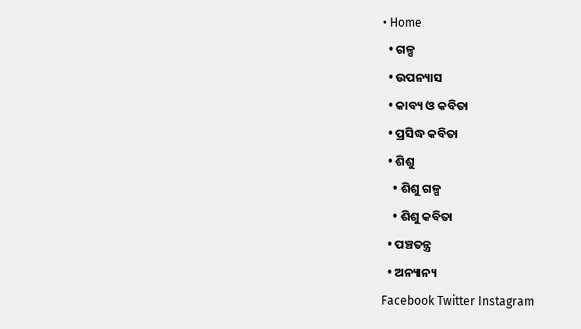• Home
  • ଗଳ୍ପ
  • ଉପନ୍ୟାସ
  • କାବ୍ୟ ଓ କବିତା
  • ପ୍ରସିଦ୍ଧ କବିତା
  • ଶିଶୁ
    • ଶିଶୁ ଗଳ୍ପ
    • ଶିଶୁ କବିତା
  • ପଞ୍ଚତନ୍ତ୍ର
  • ଅନ୍ୟାନ୍ୟ
Facebook Twitter Instagram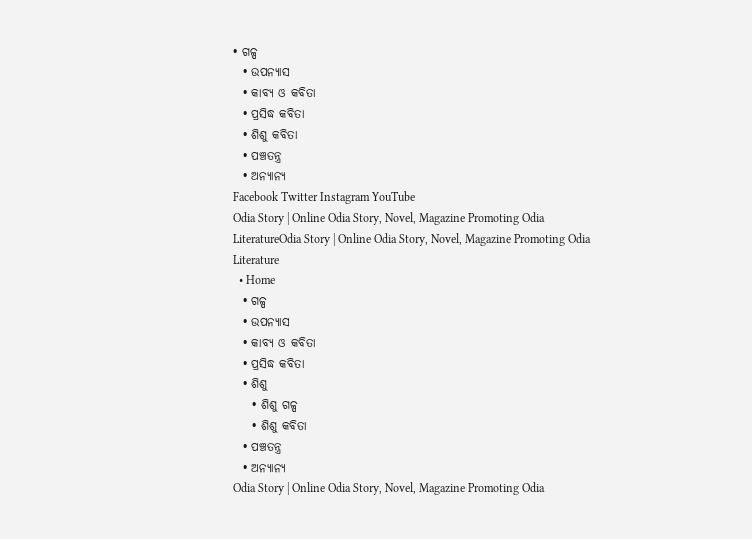• ଗଳ୍ପ
  • ଉପନ୍ୟାସ
  • କାବ୍ୟ ଓ କବିତା
  • ପ୍ରସିଦ୍ଧ କବିତା
  • ଶିଶୁ କବିତା
  • ପଞ୍ଚତନ୍ତ୍ର
  • ଅନ୍ୟାନ୍ୟ
Facebook Twitter Instagram YouTube
Odia Story | Online Odia Story, Novel, Magazine Promoting Odia LiteratureOdia Story | Online Odia Story, Novel, Magazine Promoting Odia Literature
  • Home
  • ଗଳ୍ପ
  • ଉପନ୍ୟାସ
  • କାବ୍ୟ ଓ କବିତା
  • ପ୍ରସିଦ୍ଧ କବିତା
  • ଶିଶୁ
    • ଶିଶୁ ଗଳ୍ପ
    • ଶିଶୁ କବିତା
  • ପଞ୍ଚତନ୍ତ୍ର
  • ଅନ୍ୟାନ୍ୟ
Odia Story | Online Odia Story, Novel, Magazine Promoting Odia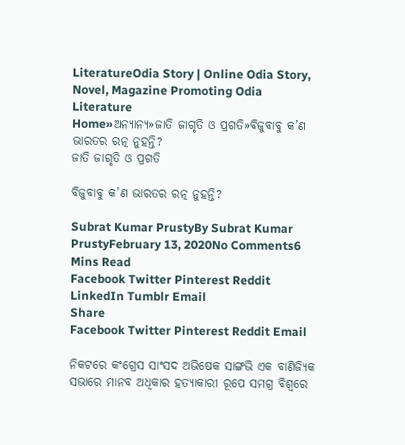LiteratureOdia Story | Online Odia Story, Novel, Magazine Promoting Odia Literature
Home»ଅନ୍ୟାନ୍ୟ»ଜାତି ଜାଗୃତି ଓ ପ୍ରଗତି»ବିଜୁବାବୁ କ’ଣ ଭାରତର ରତ୍ନ ନୁହନ୍ତି?
ଜାତି ଜାଗୃତି ଓ ପ୍ରଗତି

ବିଜୁବାବୁ କ’ଣ ଭାରତର ରତ୍ନ ନୁହନ୍ତି?

Subrat Kumar PrustyBy Subrat Kumar PrustyFebruary 13, 2020No Comments6 Mins Read
Facebook Twitter Pinterest Reddit LinkedIn Tumblr Email
Share
Facebook Twitter Pinterest Reddit Email

ନିକଟରେ କଂଗ୍ରେସ ସାଂସଦ ଅଭିଷେକ ସାଙ୍ଗଭି ଏକ ବାଣିଜ୍ୟିକ ସଭାରେ ମାନବ ଅଧିକାର ହତ୍ୟାକାରୀ ରୂପେ ସମଗ୍ର ବିଶ୍ୱରେ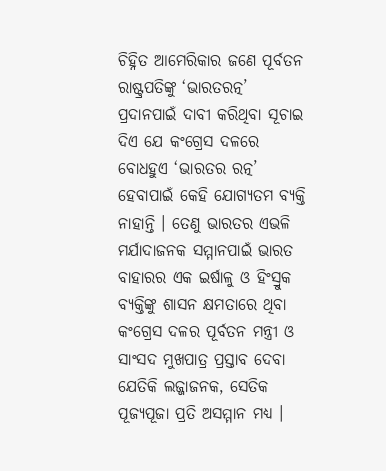ଚିହ୍ନିତ ଆମେରିକାର ଜଣେ ପୂର୍ବତନ ରାଷ୍ଟ୍ରପତିଙ୍କୁ ‘ଭାରତରତ୍ନ’ ପ୍ରଦାନପାଇଁ ଦାବୀ କରିଥିବା ସୂଚାଇ ଦିଏ ଯେ କଂଗ୍ରେସ ଦଳରେ ବୋଧହୁଏ ‘ଭାରତର ରତ୍ନ’ ହେବାପାଇଁ କେହି ଯୋଗ୍ୟତମ ବ୍ୟକ୍ତି ନାହାନ୍ତି । ତେଣୁ ଭାରତର ଏଭଳି ମର୍ଯାଦାଜନକ ସମ୍ମାନପାଇଁ ଭାରତ ବାହାରର ଏକ ଇର୍ଷାଳୁ ଓ ହିଂସ୍ରୁକ ବ୍ୟକ୍ତିଙ୍କୁ ଶାସନ କ୍ଷମତାରେ ଥିବା କଂଗ୍ରେସ ଦଳର ପୂର୍ବତନ ମନ୍ତ୍ରୀ ଓ ସାଂସଦ ମୁଖପାତ୍ର ପ୍ରସ୍ତାବ ଦେବା ଯେତିକି ଲଜ୍ଜାଜନକ, ସେତିକ ପୂଜ୍ୟପୂଜା ପ୍ରତି ଅସମ୍ମାନ ମଧ୍ୟ ।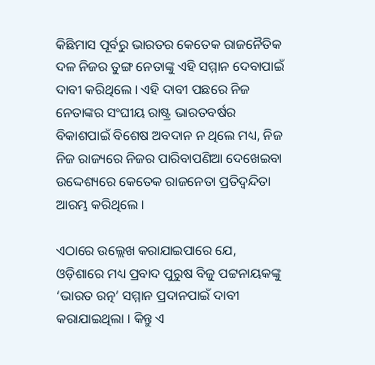କିଛିମାସ ପୂର୍ବରୁ ଭାରତର କେତେକ ରାଜନୈତିକ ଦଳ ନିଜର ତୁଙ୍ଗ ନେତାଙ୍କୁ ଏହି ସମ୍ମାନ ଦେବାପାଇଁ ଦାବୀ କରିଥିଲେ । ଏହି ଦାବୀ ପଛରେ ନିଜ ନେତାଙ୍କର ସଂଘୀୟ ରାଷ୍ଟ୍ର ଭାରତବର୍ଷର ବିକାଶପାଇଁ ବିଶେଷ ଅବଦାନ ନ ଥିଲେ ମଧ୍ୟ, ନିଜ ନିଜ ରାଜ୍ୟରେ ନିଜର ପାରିବାପଣିଆ ଦେଖେଇବା ଉଦ୍ଦେଶ୍ୟରେ କେତେକ ରାଜନେତା ପ୍ରତିଦ୍ୱନ୍ଦିତା ଆରମ୍ଭ କରିଥିଲେ ।

ଏଠାରେ ଉଲ୍ଲେଖ କରାଯାଇପାରେ ଯେ, ଓଡ଼ିଶାରେ ମଧ୍ୟ ପ୍ରବାଦ ପୁରୁଷ ବିଜୁ ପଟ୍ଟନାୟକଙ୍କୁ ‘ଭାରତ ରତ୍ନ’ ସମ୍ମାନ ପ୍ରଦାନପାଇଁ ଦାବୀ କରାଯାଇଥିଲା । କିନ୍ତୁ ଏ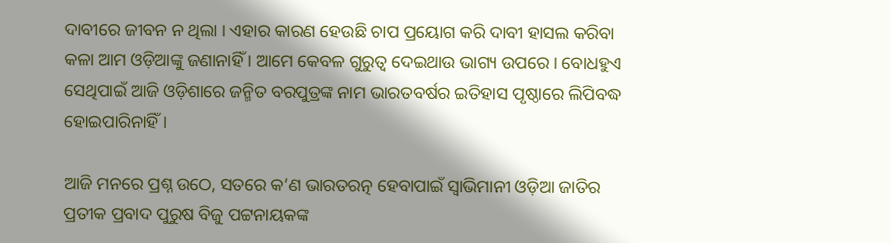ଦାବୀରେ ଜୀବନ ନ ଥିଲା । ଏହାର କାରଣ ହେଉଛି ଚାପ ପ୍ରୟୋଗ କରି ଦାବୀ ହାସଲ କରିବା କଳା ଆମ ଓଡ଼ିଆଙ୍କୁ ଜଣାନାହିଁ । ଆମେ କେବଳ ଗୁରୁତ୍ୱ ଦେଇଥାଉ ଭାଗ୍ୟ ଉପରେ । ବୋଧହୁଏ ସେଥିପାଇଁ ଆଜି ଓଡ଼ିଶାରେ ଜନ୍ମିତ ବରପୁତ୍ରଙ୍କ ନାମ ଭାରତବର୍ଷର ଇତିହାସ ପୃଷ୍ଠାରେ ଲିପିବଦ୍ଧ ହୋଇପାରିନାହିଁ ।

ଆଜି ମନରେ ପ୍ରଶ୍ନ ଉଠେ, ସତରେ କ’ଣ ଭାରତରତ୍ନ ହେବାପାଇଁ ସ୍ୱାଭିମାନୀ ଓଡ଼ିଆ ଜାତିର ପ୍ରତୀକ ପ୍ରବାଦ ପୁରୁଷ ବିଜୁ ପଟ୍ଟନାୟକଙ୍କ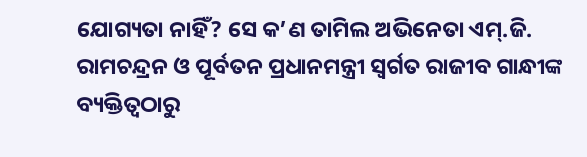ଯୋଗ୍ୟତା ନାହିଁ? ସେ କ’ଣ ତାମିଲ ଅଭିନେତା ଏମ୍.ଜି. ରାମଚନ୍ଦ୍ରନ ଓ ପୂର୍ବତନ ପ୍ରଧାନମନ୍ତ୍ରୀ ସ୍ୱର୍ଗତ ରାଜୀବ ଗାନ୍ଧୀଙ୍କ ବ୍ୟକ୍ତିତ୍ୱଠାରୁ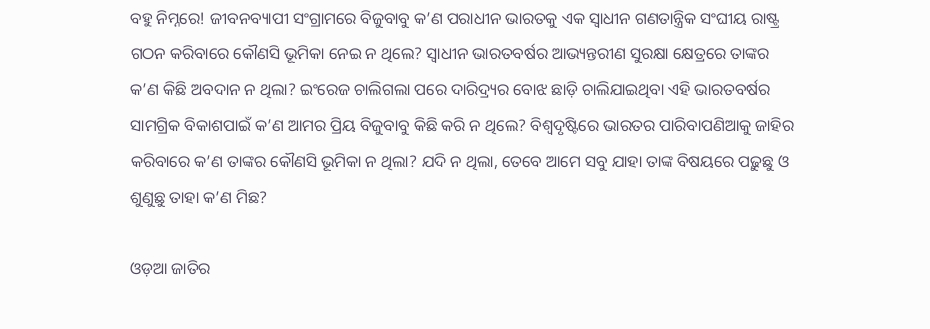ବହୁ ନିମ୍ନରେ! ଜୀବନବ୍ୟାପୀ ସଂଗ୍ରାମରେ ବିଜୁବାବୁ କ’ଣ ପରାଧୀନ ଭାରତକୁ ଏକ ସ୍ୱାଧୀନ ଗଣତାନ୍ତ୍ରିକ ସଂଘୀୟ ରାଷ୍ଟ୍ର ଗଠନ କରିବାରେ କୌଣସି ଭୂମିକା ନେଇ ନ ଥିଲେ? ସ୍ୱାଧୀନ ଭାରତବର୍ଷର ଆଭ୍ୟନ୍ତରୀଣ ସୁରକ୍ଷା କ୍ଷେତ୍ରରେ ତାଙ୍କର କ’ଣ କିଛି ଅବଦାନ ନ ଥିଲା? ଇଂରେଜ ଚାଲିଗଲା ପରେ ଦାରିଦ୍ର୍ୟର ବୋଝ ଛାଡ଼ି ଚାଲିଯାଇଥିବା ଏହି ଭାରତବର୍ଷର ସାମଗ୍ରିକ ବିକାଶପାଇଁ କ’ଣ ଆମର ପ୍ରିୟ ବିଜୁବାବୁ କିଛି କରି ନ ଥିଲେ? ବିଶ୍ୱଦୃଷ୍ଟିରେ ଭାରତର ପାରିବାପଣିଆକୁ ଜାହିର କରିବାରେ କ’ଣ ତାଙ୍କର କୌଣସି ଭୂମିକା ନ ଥିଲା? ଯଦି ନ ଥିଲା, ତେବେ ଆମେ ସବୁ ଯାହା ତାଙ୍କ ବିଷୟରେ ପଢ଼ୁଛୁ ଓ ଶୁଣୁଛୁ ତାହା କ’ଣ ମିଛ?

ଓଡ଼ଆ ଜାତିର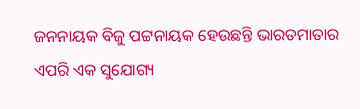ଜନନାୟକ ବିଜୁ ପଟ୍ଟନାୟକ ହେଉଛନ୍ତି ଭାରତମାତାର ଏପରି ଏକ ସୁଯୋଗ୍ୟ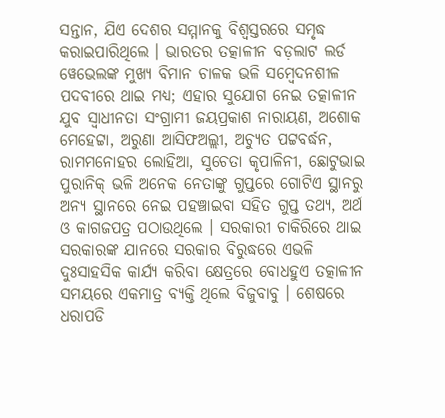ସନ୍ତାନ, ଯିଏ ଦେଶର ସମ୍ମାନକୁ ବିଶ୍ୱସ୍ତରରେ ସମୃଦ୍ଧ କରାଇପାରିଥିଲେ । ଭାରତର ତ‌ତ୍କାଳୀନ ବଡ଼ଲାଟ ଲର୍ଡ ୱେଭେଲଙ୍କ ମୁଖ୍ୟ ବିମାନ ଚାଳକ ଭଳି ସମ୍ବେଦନଶୀଳ ପଦବୀରେ ଥାଇ ମଧ୍ୟ; ଏହାର ସୁଯୋଗ ନେଇ ତ‌ତ୍କାଳୀନ ଯୁବ ସ୍ୱାଧୀନତା ସଂଗ୍ରାମୀ ଜୟପ୍ରକାଶ ନାରାୟଣ, ଅଶୋକ ମେହେଟ୍ଟା, ଅରୁଣା ଆସିଫଅଲ୍ଲୀ, ଅଚ୍ୟୁତ ପଟ୍ଟବର୍ଦ୍ଧନ, ରାମମନୋହର ଲୋହିଆ, ସୁଚେତା କୃପାଳିନୀ, ଛୋଟୁଭାଇ ପୁରାନିକ୍ ଭଳି ଅନେକ ନେତାଙ୍କୁ ଗୁପ୍ତରେ ଗୋଟିଏ ସ୍ଥାନରୁ ଅନ୍ୟ ସ୍ଥାନରେ ନେଇ ପହଞ୍ଚାଇବା ସହିତ ଗୁପ୍ତ ତଥ୍ୟ, ଅର୍ଥ ଓ କାଗଜପତ୍ର ପଠାଉଥିଲେ । ସରକାରୀ ଚାକିରିରେ ଥାଇ ସରକାରଙ୍କ ଯାନରେ ସରକାର ବିରୁଦ୍ଧରେ ଏଭଳି ଦୁଃସାହସିକ କାର୍ଯ୍ୟ କରିବା କ୍ଷେତ୍ରରେ ବୋଧହୁଏ ତ‌ତ୍କାଳୀନ ସମୟରେ ଏକମାତ୍ର ବ୍ୟକ୍ତି ଥିଲେ ବିଜୁବାବୁ । ଶେଷରେ ଧରାପଡି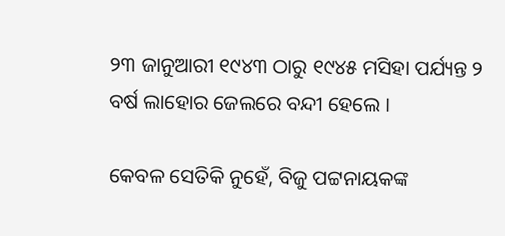୨୩ ଜାନୁଆରୀ ୧୯୪୩ ଠାରୁ ୧୯୪୫ ମସିହା ପର୍ଯ୍ୟନ୍ତ ୨ ବର୍ଷ ଲାହୋର ଜେଲରେ ବନ୍ଦୀ ହେଲେ ।

କେବଳ ସେତିକି ନୁହେଁ, ବିଜୁ ପଟ୍ଟନାୟକଙ୍କ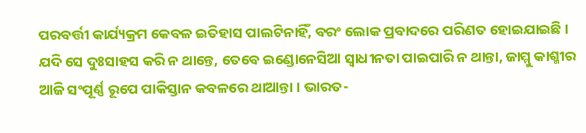ପରବର୍ତ୍ତୀ କାର୍ଯ୍ୟକ୍ରମ କେବଳ ଇତିହାସ ପାଲଟିନାହିଁ, ବରଂ ଲୋକ ପ୍ରବାଦରେ ପରିଣତ ହୋଇଯାଇଛି । ଯଦି ସେ ଦୁଃସାହସ କରି ନ ଥାନ୍ତେ, ତେବେ ଇଣ୍ଡୋନେସିଆ ସ୍ୱାଧୀନତା ପାଇପାରି ନ ଥାନ୍ତା, ଜାମ୍ମୁ କାଶ୍ମୀର ଆଜି ସଂପୂର୍ଣ୍ଣ ରୂପେ ପାକିସ୍ତାନ କବଳରେ ଥାଆନ୍ତା । ଭାରତ-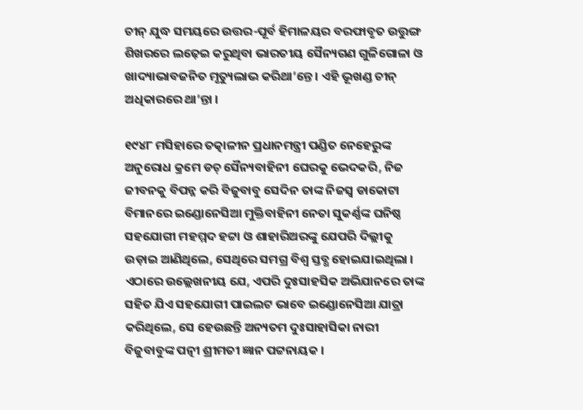ଚୀନ୍ ଯୁଦ୍ଧ ସମୟରେ ଉତ୍ତର-ପୂର୍ବ ହିମାଳୟର ବରଫାବୃତ ଉତ୍ତୁଙ୍ଗ ଶିଖରରେ ଲଢ଼େଇ କରୁଥିବା ଭାରତୀୟ ସୈନ୍ୟଗଣ ଗୁଳିଗୋଳା ଓ ଖାଦ୍ୟାଭାବଜନିତ ମୃତ୍ୟୁଲାଭ କରିଥା’ନ୍ତେ । ଏହି ଭୂଖଣ୍ଡ ଚୀନ୍ ଅଧିକାରରେ ଥା’ନ୍ତା ।

୧୯୪୮ ମସିହାରେ ତ‌ତ୍କାଳୀନ ପ୍ରଧାନମନ୍ତ୍ରୀ ପଣ୍ଡିତ ନେହେରୁଙ୍କ ଅନୁରୋଧ କ୍ରମେ ଡଚ୍ ସୈନ୍ୟବାହିନୀ ଘେରକୁ ଭେଦକରି, ନିଜ ଜୀବନକୁ ବିପନ୍ନ କରି ବିଜୁବାବୁ ସେଦିନ ତାଙ୍କ ନିଜସ୍ୱ ଡାକୋଟା ବିମାନରେ ଇଣ୍ଡୋନେସିଆ ମୁକ୍ତିବାହିନୀ ନେତା ସୁକର୍ଣ୍ଣଙ୍କ ଘନିଷ୍ଠ ସହଯୋଗୀ ମହମ୍ମଦ ହଟ୍ଟା ଓ ଶାହାରିଅରଙ୍କୁ ଯେପରି ଦିଲ୍ଲୀକୁ ଉଡ଼ାଇ ଆଣିଥିଲେ, ସେଥିରେ ସମଗ୍ର ବିଶ୍ୱ ସ୍ତବ୍ଧ ହୋଇଯାଇଥିଲା । ଏଠାରେ ଉଲ୍ଲେଖନୀୟ ଯେ, ଏପରି ଦୁଃସାହସିକ ଅଭିଯାନରେ ତାଙ୍କ ସହିତ ଯିଏ ସହଯୋଗୀ ପାଇଲଟ ଭାବେ ଇଣ୍ଡୋନେସିଆ ଯାତ୍ରା କରିଥିଲେ, ସେ ହେଉଛନ୍ତି ଅନ୍ୟତମ ଦୁଃସାହାସିକା ନାରୀ ବିଜୁବାବୁଙ୍କ ପତ୍ନୀ ଶ୍ରୀମତୀ ଜ୍ଞାନ ପଟ୍ଟନାୟକ ।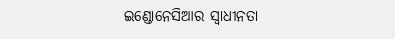ଇଣ୍ଡୋନେସିଆର ସ୍ୱାଧୀନତା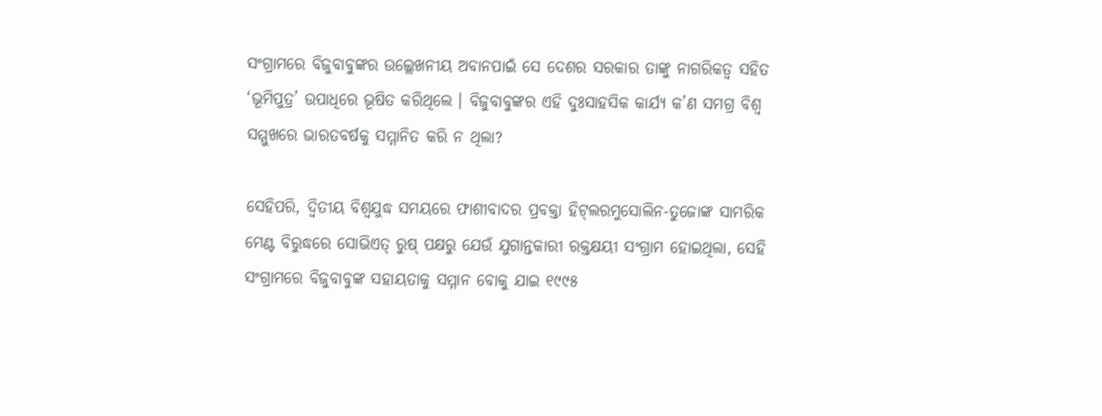ସଂଗ୍ରାମରେ ବିଜୁବାବୁଙ୍କର ଉଲ୍ଲେଖନୀୟ ଅବାନପାଇଁ ସେ ଦେଶର ସରକାର ତାଙ୍କୁ ନାଗରିକତ୍ୱ ସହିତ ‘ଭୂମିପୁତ୍ର’ ଉପାଧିରେ ଭୂଷିତ କରିଥିଲେ । ବିଜୁବାବୁଙ୍କର ଏହି ଦୁଃସାହସିକ କାର୍ଯ୍ୟ କ’ଣ ସମଗ୍ର ବିଶ୍ୱ ସମ୍ମୁଖରେ ଭାରତବର୍ଷକୁ ସମ୍ମାନିତ କରି ନ ଥିଲା?

ସେହିପରି, ଦ୍ୱିତୀୟ ବିଶ୍ୱଯୁଦ୍ଧ ସମୟରେ ଫାଶୀବାଦର ପ୍ରବକ୍ତା ହିଟ୍‌ଲରମୁସୋଲିନ-ତୁଜୋଙ୍କ ସାମରିକ ମେଣ୍ଟ ବିରୁଦ୍ଧରେ ସୋଭିଏତ୍ ରୁଷ୍ ପକ୍ଷରୁ ଯେଉଁ ଯୁଗାନ୍ତକାରୀ ରକ୍ତକ୍ଷୟୀ ସଂଗ୍ରାମ ହୋଇଥିଲା, ସେହି ସଂଗ୍ରାମରେ ବିଜୁବାବୁଙ୍କ ସହାୟତାକୁ ସମ୍ମାନ ବୋକୁ ଯାଇ ୧୯୯୫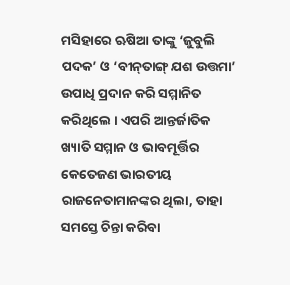ମସିହାରେ ଋଷିଆ ତାଙ୍କୁ ‘ଜୁବୁଲି ପଦକ’ ଓ ‘ବୀନ୍‌ତାଙ୍ଗ୍ ଯଶ ଉତ୍ତମା’ ଉପାଧି ପ୍ରଦାନ କରି ସମ୍ମାନିତ କରିଥିଲେ । ଏପରି ଆନ୍ତର୍ଜାତିକ ଖ୍ୟାତି ସମ୍ମାନ ଓ ଭାବମୂର୍ତ୍ତିର କେତେଜଣ ଭାରତୀୟ ରାଜନେତାମାନଙ୍କର ଥିଲା, ତାହା ସମସ୍ତେ ଚିନ୍ତା କରିବା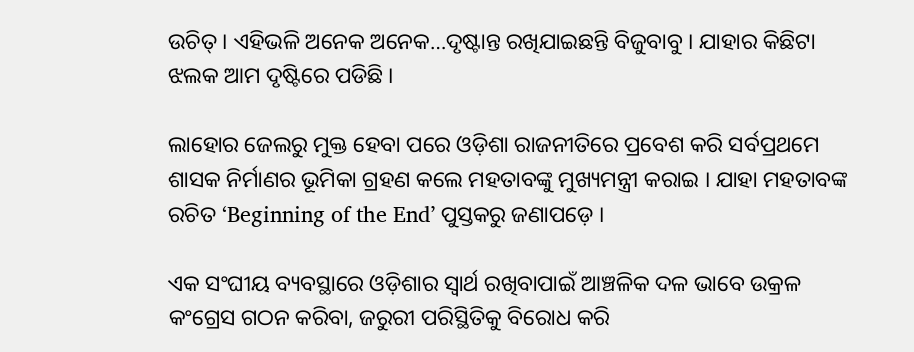ଉଚିତ୍ । ଏହିଭଳି ଅନେକ ଅନେକ…ଦୃଷ୍ଟାନ୍ତ ରଖିଯାଇଛନ୍ତି ବିଜୁବାବୁ । ଯାହାର କିଛିଟା ଝଲକ ଆମ ଦୃଷ୍ଟିରେ ପଡିଛି ।

ଲାହୋର ଜେଲରୁ ମୁକ୍ତ ହେବା ପରେ ଓଡ଼ିଶା ରାଜନୀତିରେ ପ୍ରବେଶ କରି ସର୍ବପ୍ରଥମେ ଶାସକ ନିର୍ମାଣର ଭୂମିକା ଗ୍ରହଣ କଲେ ମହତାବଙ୍କୁ ମୁଖ୍ୟମନ୍ତ୍ରୀ କରାଇ । ଯାହା ମହତାବଙ୍କ ରଚିତ ‘Beginning of the End’ ପୁସ୍ତକରୁ ଜଣାପଡ଼େ ।

ଏକ ସଂଘୀୟ ବ୍ୟବସ୍ଥାରେ ଓଡ଼ିଶାର ସ୍ୱାର୍ଥ ରଖିବାପାଇଁ ଆଞ୍ଚଳିକ ଦଳ ଭାବେ ଉକ୍ରଳ କଂଗ୍ରେସ ଗଠନ କରିବା, ଜରୁରୀ ପରିସ୍ଥିତିକୁ ବିରୋଧ କରି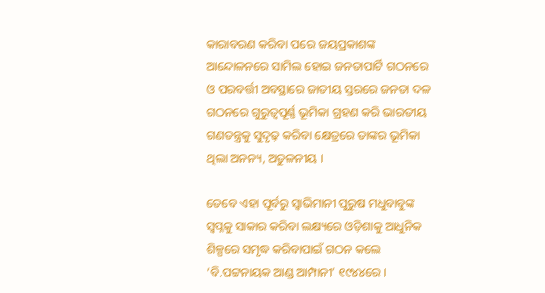କାରାବରଣ କରିବା ପରେ ଜୟପ୍ରକାଶଙ୍କ ଆନ୍ଦୋଳନରେ ସାମିଲ ହୋଇ ଜନତାପାର୍ଟି ଗଠନରେ ଓ ପରବର୍ତ୍ତୀ ଅବସ୍ଥାରେ ଜାତୀୟ ସ୍ତରରେ ଜନତା ଦଳ ଗଠନରେ ଗୁରୁତ୍ୱପୂର୍ଣ୍ଣ ଭୂମିକା ଗ୍ରହଣ କରି ଭାରତୀୟ ଗଣତନ୍ତ୍ରକୁ ସୁଦୃଢ଼ କରିବା କ୍ଷେତ୍ରରେ ତାଙ୍କର ଭୂମିକା ଥିଲା ଅନନ୍ୟ, ଅତୁଳନୀୟ ।

ତେବେ ଏହା ପୂର୍ବରୁ ସ୍ୱାଭିମାନୀ ପୁରୁଷ ମଧୁବାବୁଙ୍କ ସ୍ୱପ୍ନକୁ ସାକାର କରିବା ଲକ୍ଷ୍ୟରେ ଓଡ଼ିଶାକୁ ଆଧୁନିକ ଶିଳ୍ପରେ ସମୃଦ୍ଧ କରିବାପାଇଁ ଗଠନ କଲେ ‘ବି.ପଟ୍ଟନାୟକ ଆଣ୍ଡ ଆମ୍ପାନୀ’ ୧୯୪୪ରେ ।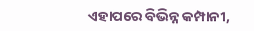ଏହାପରେ ବିଭିନ୍ନ କମ୍ପାନୀ,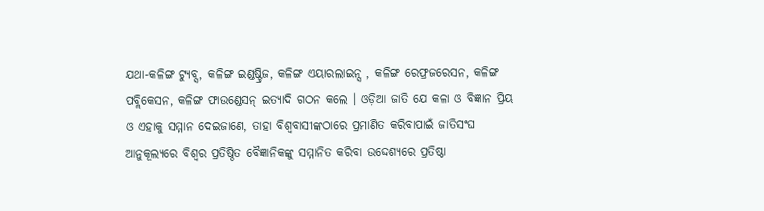ଯଥା-କଳିଙ୍ଗ ଟ୍ୟୁବ୍ସ, କଳିଙ୍ଗ ଇଣ୍ଡଷ୍ଟ୍ରିଜ, କଳିଙ୍ଗ ଏୟାରଲାଇନ୍ସ , କଳିଙ୍ଗ ରେଫ୍ରଜରେସନ, କଳିଙ୍ଗ ପବ୍ଲିକେସନ, କଳିଙ୍ଗ ଫାଉଣ୍ଡେସନ୍ ଇତ୍ୟାଦି ଗଠନ କଲେ । ଓଡ଼ିଆ ଜାତି ଯେ କଳା ଓ ବିଜ୍ଞାନ ପ୍ରିୟ ଓ ଏହାକୁ ସମ୍ମାନ ଦେଇଜାଣେ, ତାହା ବିଶ୍ୱବାସୀଙ୍କଠାରେ ପ୍ରମାଣିତ କରିବାପାଇଁ ଜାତିସଂଘ ଆନୁକୂଲ୍ୟରେ ବିଶ୍ୱର ପ୍ରତିଷ୍ଠିତ ବୈଜ୍ଞାନିକଙ୍କୁ ସମ୍ମାନିତ କରିବା ଉଦ୍ଦେଶ୍ୟରେ ପ୍ରତିଷ୍ଠା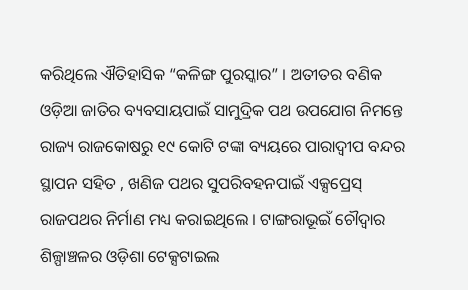କରିଥିଲେ ଐତିହାସିକ “କଳିଙ୍ଗ ପୁରସ୍କାର” । ଅତୀତର ବଣିକ ଓଡ଼ିଆ ଜାତିର ବ୍ୟବସାୟପାଇଁ ସାମୁଦ୍ରିକ ପଥ ଉପଯୋଗ ନିମନ୍ତେ ରାଜ୍ୟ ରାଜକୋଷରୁ ୧୯ କୋଟି ଟଙ୍କା ବ୍ୟୟରେ ପାରାଦ୍ୱୀପ ବନ୍ଦର ସ୍ଥାପନ ସହିତ , ଖଣିଜ ପଥର ସୁପରିବହନପାଇଁ ଏକ୍ସପ୍ରେସ୍ ରାଜପଥର ନିର୍ମାଣ ମଧ୍ୟ କରାଇଥିଲେ । ଟାଙ୍ଗରାଭୂଇଁ ଚୌଦ୍ୱାର ଶିଳ୍ପାଞ୍ଚଳର ଓଡ଼ିଶା ଟେକ୍ସଟାଇଲ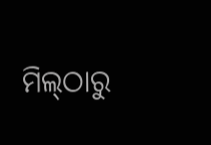ମିଲ୍‌ଠାରୁ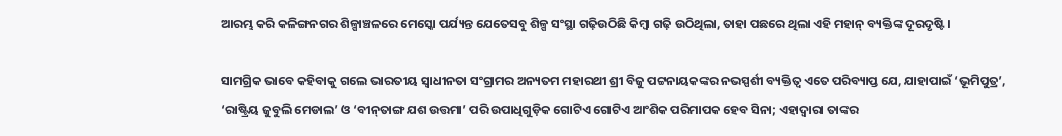ଆରମ୍ଭ କରି କଳିଙ୍ଗନଗର ଶିଳ୍ପାଞ୍ଚଳରେ ମେସ୍କୋ ପର୍ଯ୍ୟନ୍ତ ଯେତେସବୁ ଶିଳ୍ପ ସଂସ୍ଥା ଗଢ଼ିଉଠିଛି କିମ୍ବା ଗଢ଼ି ଉଠିଥିଲା, ତାହା ପଛରେ ଥିଲା ଏହି ମହାନ୍ ବ୍ୟକ୍ତିଙ୍କ ଦୂରଦୃଷ୍ଟି ।

ସାମଗ୍ରିକ ଭାବେ କହିବାକୁ ଗଲେ ଭାରତୀୟ ସ୍ୱାଧୀନତା ସଂଗ୍ରାମର ଅନ୍ୟତମ ମହାରଥୀ ଶ୍ରୀ ବିଜୁ ପଟ୍ଟନାୟକଙ୍କର ନଭସ୍ପର୍ଶୀ ବ୍ୟକ୍ତିତ୍ୱ ଏତେ ପରିବ୍ୟାପ୍ତ ଯେ, ଯାହାପାଇଁ ‘ଭୂମିପୁତ୍ର’, ‘ରାଷ୍ଟ୍ରିୟ ଜୁବୁଲି ମେଡାଲ’ ଓ ‘ବୀନ୍‌ତାଙ୍ଗ ଯଶ ଉତ୍ତମା’ ପରି ଉପାଧିଗୁଡ଼ିକ ଗୋଟିଏ ଗୋଟିଏ ଆଂଶିକ ପରିମାପକ ହେବ ସିନା; ଏହାଦ୍ୱାରା ତାଙ୍କର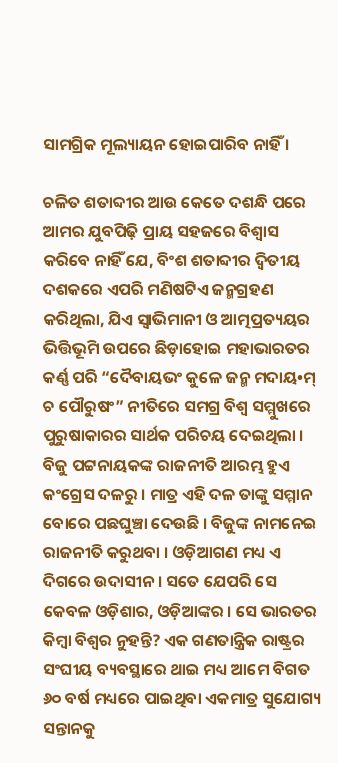ସାମଗ୍ରିକ ମୂଲ୍ୟାୟନ ହୋଇପାରିବ ନାହିଁ ।

ଚଳିତ ଶତାବ୍ଦୀର ଆଉ କେତେ ଦଶନ୍ଧି ପରେ ଆମର ଯୁବପିଢ଼ି ପ୍ରାୟ ସହଜରେ ବିଶ୍ୱାସ କରିବେ ନାହିଁ ଯେ, ବିଂଶ ଶତାବ୍ଦୀର ଦ୍ୱିତୀୟ ଦଶକରେ ଏପରି ମଣିଷଟିଏ ଜନ୍ମଗ୍ରହଣ କରିଥିଲା, ଯିଏ ସ୍ୱାଭିମାନୀ ଓ ଆତ୍ମପ୍ରତ୍ୟୟର ଭିତ୍ତିଭୂମି ଉପରେ ଛିଡ଼ାହୋଇ ମହାଭାରତର କର୍ଣ୍ଣ ପରି “ଦୈବାୟଭଂ କୁଳେ ଜନ୍ମ ମଦାୟ•ମ୍ ଚ ପୌରୁଷଂ” ନୀତିରେ ସମଗ୍ର ବିଶ୍ୱ ସମ୍ମୁଖରେ ପୁରୁଷାକାରର ସାର୍ଥକ ପରିଚୟ ଦେଇଥିଲା । ବିଜୁ ପଟ୍ଟନାୟକଙ୍କ ରାଜନୀତି ଆରମ୍ଭ ହୁଏ କଂଗ୍ରେସ ଦଳରୁ । ମାତ୍ର ଏହି ଦଳ ତାଙ୍କୁ ସମ୍ମାନ ବୋରେ ପଛଘୁଞ୍ଚା ଦେଉଛି । ବିଜୁଙ୍କ ନାମନେଇ ରାଜନୀତି କରୁଥବା । ଓଡ଼ିଆଗଣ ମଧ୍ୟ ଏ ଦିଗରେ ଉଦାସୀନ । ସତେ ଯେପରି ସେ କେବଳ ଓଡ଼ିଶାର, ଓଡ଼ିଆଙ୍କର । ସେ ଭାରତର କିମ୍ବା ବିଶ୍ୱର ନୁହନ୍ତି? ଏକ ଗଣତାନ୍ତ୍ରିକ ରାଷ୍ଟ୍ରର ସଂଘୀୟ ବ୍ୟବସ୍ଥାରେ ଥାଇ ମଧ୍ୟ ଆମେ ବିଗତ ୬୦ ବର୍ଷ ମଧ୍ୟରେ ପାଇଥିବା ଏକମାତ୍ର ସୁଯୋଗ୍ୟ ସନ୍ତାନକୁ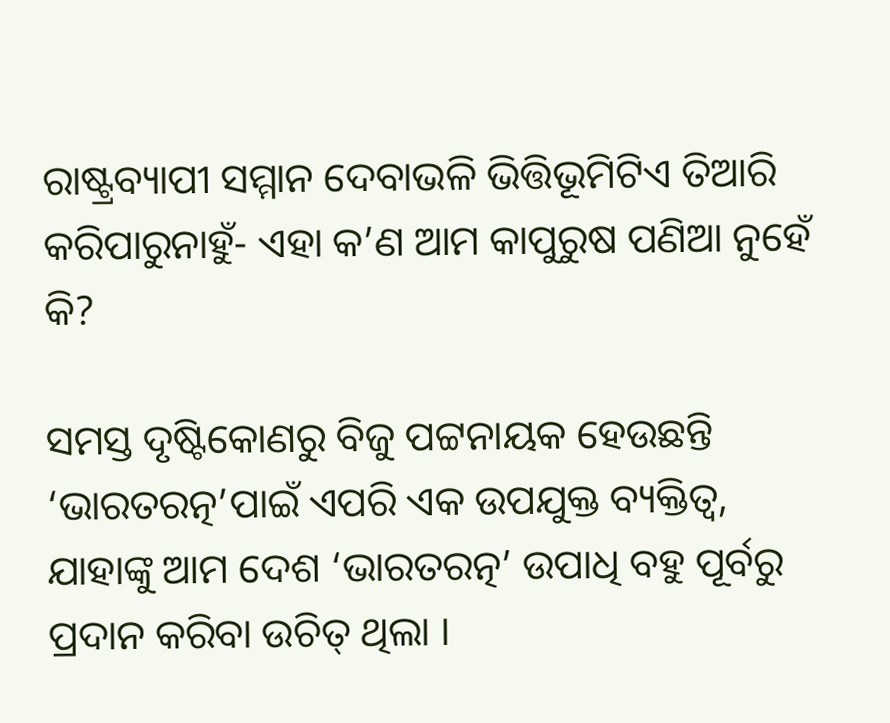ରାଷ୍ଟ୍ରବ୍ୟାପୀ ସମ୍ମାନ ଦେବାଭଳି ଭିତ୍ତିଭୂମିଟିଏ ତିଆରି କରିପାରୁନାହୁଁ- ଏହା କ’ଣ ଆମ କାପୁରୁଷ ପଣିଆ ନୁହେଁ କି?

ସମସ୍ତ ଦୃଷ୍ଟିକୋଣରୁ ବିଜୁ ପଟ୍ଟନାୟକ ହେଉଛନ୍ତି ‘ଭାରତରତ୍ନ’ପାଇଁ ଏପରି ଏକ ଉପଯୁକ୍ତ ବ୍ୟକ୍ତିତ୍ୱ, ଯାହାଙ୍କୁ ଆମ ଦେଶ ‘ଭାରତରତ୍ନ’ ଉପାଧି ବହୁ ପୂର୍ବରୁ ପ୍ରଦାନ କରିବା ଉଚିତ୍ ଥିଲା ।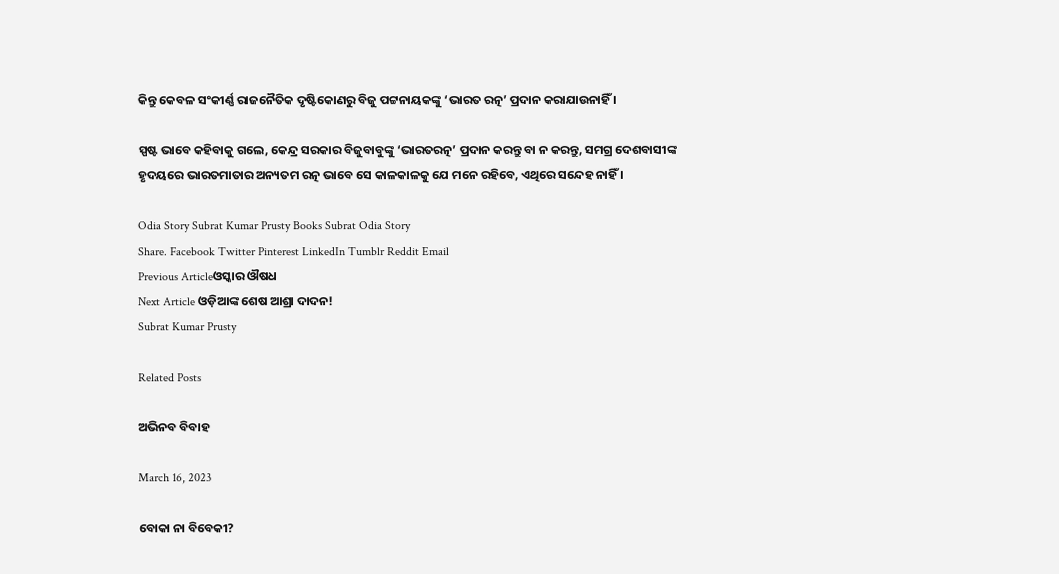କିନ୍ତୁ କେବଳ ସଂକୀର୍ଣ୍ଣ ରାଜନୈତିକ ଦୃଷ୍ଟିକୋଣରୁ ବିଜୁ ପଟ୍ଟନାୟକଙ୍କୁ ‘ଭାରତ ରତ୍ନ’ ପ୍ରଦାନ କରାଯାଉନାହିଁ ।

ସ୍ପଷ୍ଟ ଭାବେ କହିବାକୁ ଗଲେ, କେନ୍ଦ୍ର ସରକାର ବିଜୁବାବୁଙ୍କୁ ‘ଭାରତରତ୍ନ’ ପ୍ରଦାନ କରନ୍ତୁ ବା ନ କରନ୍ତୁ, ସମଗ୍ର ଦେଶବାସୀଙ୍କ ହୃଦୟରେ ଭାରତମାତାର ଅନ୍ୟତମ ରତ୍ନ ଭାବେ ସେ କାଳକାଳକୁ ଯେ ମନେ ରହିବେ, ଏଥିରେ ସନ୍ଦେହ ନାହିଁ ।

Odia Story Subrat Kumar Prusty Books Subrat Odia Story
Share. Facebook Twitter Pinterest LinkedIn Tumblr Reddit Email
Previous Articleଓସ୍କାର ଔଷଧ
Next Article ଓଡ଼ିଆଙ୍କ ଶେଷ ଆଶ୍ରା ଦାଦନ!
Subrat Kumar Prusty

Related Posts

ଅଭିନବ ବିବାହ

March 16, 2023

ବୋକା ନା ବିବେକୀ?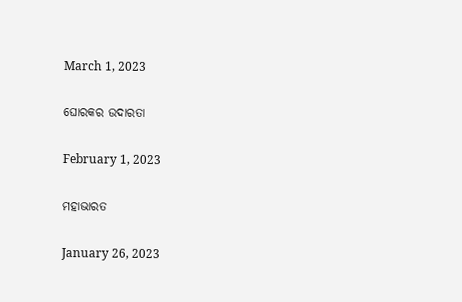March 1, 2023

ଘୋରକର ଉଦାରତା

February 1, 2023

ମହାଭାରତ

January 26, 2023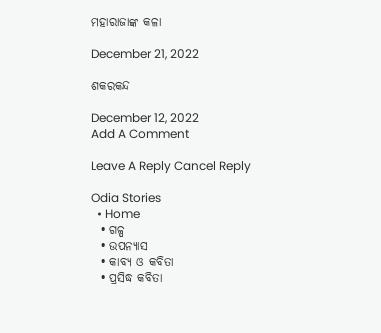ମହାରାଜାଙ୍କ କଳା

December 21, 2022

ଶକରକନ୍ଦ

December 12, 2022
Add A Comment

Leave A Reply Cancel Reply

Odia Stories
  • Home
  • ଗଳ୍ପ
  • ଉପନ୍ୟାସ
  • କାବ୍ୟ ଓ କବିତା
  • ପ୍ରସିଦ୍ଧ କବିତା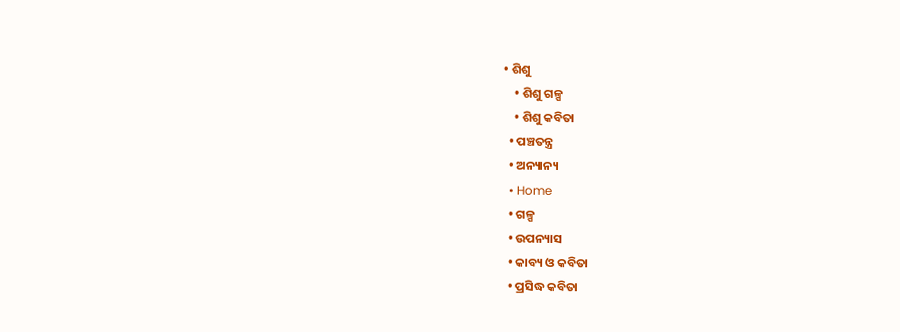• ଶିଶୁ
    • ଶିଶୁ ଗଳ୍ପ
    • ଶିଶୁ କବିତା
  • ପଞ୍ଚତନ୍ତ୍ର
  • ଅନ୍ୟାନ୍ୟ
  • Home
  • ଗଳ୍ପ
  • ଉପନ୍ୟାସ
  • କାବ୍ୟ ଓ କବିତା
  • ପ୍ରସିଦ୍ଧ କବିତା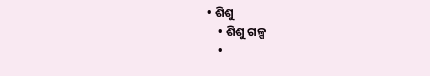• ଶିଶୁ
    • ଶିଶୁ ଗଳ୍ପ
    •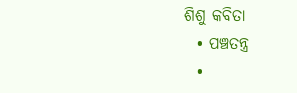ଶିଶୁ କବିତା
  • ପଞ୍ଚତନ୍ତ୍ର
  •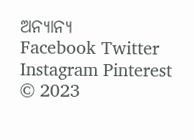ଅନ୍ୟାନ୍ୟ
Facebook Twitter Instagram Pinterest
© 2023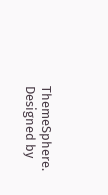ThemeSphere. Designed by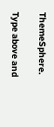ThemeSphere.

Type above and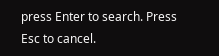press Enter to search. Press Esc to cancel.